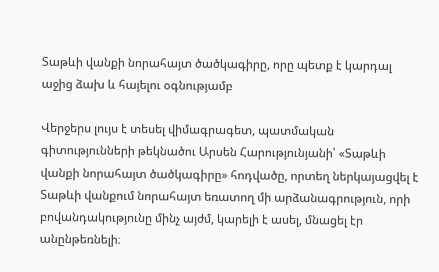Տաթևի վանքի նորահայտ ծածկագիրը, որը պետք է կարդալ աջից ձախ և հայելու օգնությամբ

Վերջերս լույս է տեսել վիմագրագետ, պատմական գիտությունների թեկնածու Արսեն Հարությունյանի՝ «Տաթևի վանքի նորահայտ ծածկագիրը» հոդվածը, որտեղ ներկայացվել է Տաթևի վանքում նորահայտ եռատող մի արձանագրություն, որի բովանդակությունը մինչ այժմ, կարելի է ասել, մնացել էր անընթեռնելի։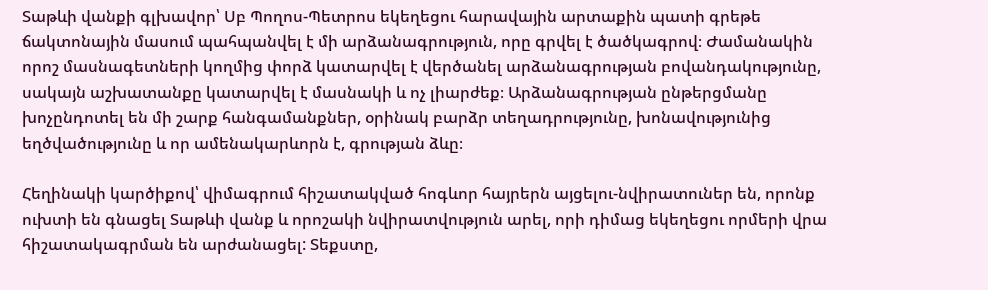Տաթևի վանքի գլխավոր՝ Սբ Պողոս-Պետրոս եկեղեցու հարավային արտաքին պատի գրեթե ճակտոնային մասում պահպանվել է մի արձանագրություն, որը գրվել է ծածկագրով։ Ժամանակին որոշ մասնագետների կողմից փորձ կատարվել է վերծանել արձանագրության բովանդակությունը, սակայն աշխատանքը կատարվել է մասնակի և ոչ լիարժեք։ Արձանագրության ընթերցմանը խոչընդոտել են մի շարք հանգամանքներ, օրինակ բարձր տեղադրությունը, խոնավությունից եղծվածությունը և որ ամենակարևորն է, գրության ձևը։

Հեղինակի կարծիքով՝ վիմագրում հիշատակված հոգևոր հայրերն այցելու-նվիրատուներ են, որոնք ուխտի են գնացել Տաթևի վանք և որոշակի նվիրատվություն արել, որի դիմաց եկեղեցու որմերի վրա հիշատակագրման են արժանացել: Տեքստը,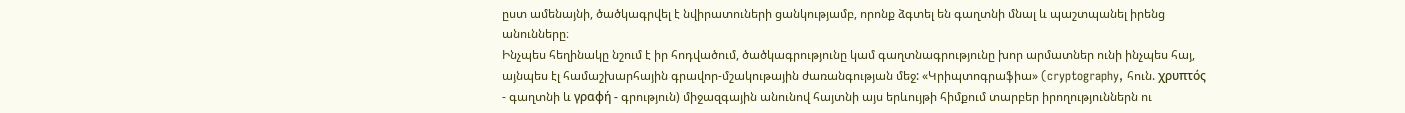ըստ ամենայնի, ծածկագրվել է նվիրատուների ցանկությամբ, որոնք ձգտել են գաղտնի մնալ և պաշտպանել իրենց անունները։
Ինչպես հեղինակը նշում է իր հոդվածում, ծածկագրությունը կամ գաղտնագրությունը խոր արմատներ ունի ինչպես հայ, այնպես էլ համաշխարհային գրավոր-մշակութային ժառանգության մեջ: «Կրիպտոգրաֆիա» (cryptography, հուն. χρυπτός - գաղտնի և γραφή - գրություն) միջազգային անունով հայտնի այս երևույթի հիմքում տարբեր իրողություններն ու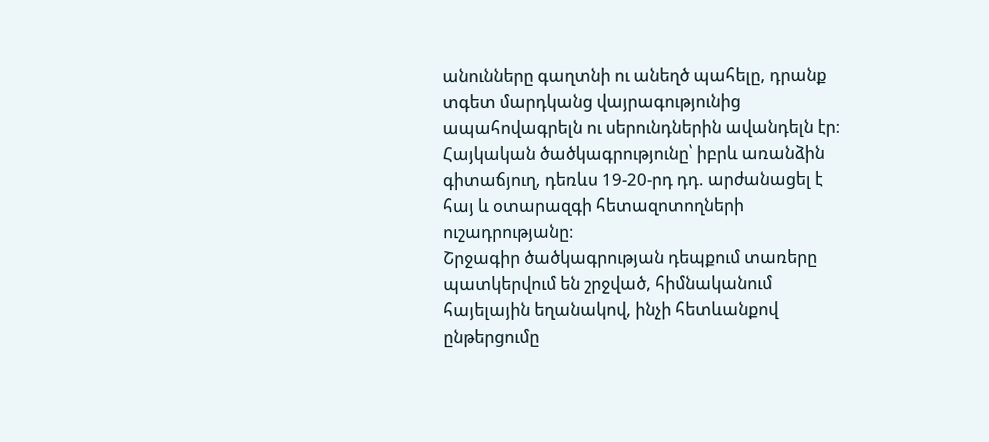անունները գաղտնի ու անեղծ պահելը, դրանք տգետ մարդկանց վայրագությունից ապահովագրելն ու սերունդներին ավանդելն էր։
Հայկական ծածկագրությունը՝ իբրև առանձին գիտաճյուղ, դեռևս 19-20-րդ դդ. արժանացել է հայ և օտարազգի հետազոտողների ուշադրությանը։
Շրջագիր ծածկագրության դեպքում տառերը պատկերվում են շրջված, հիմնականում հայելային եղանակով, ինչի հետևանքով ընթերցումը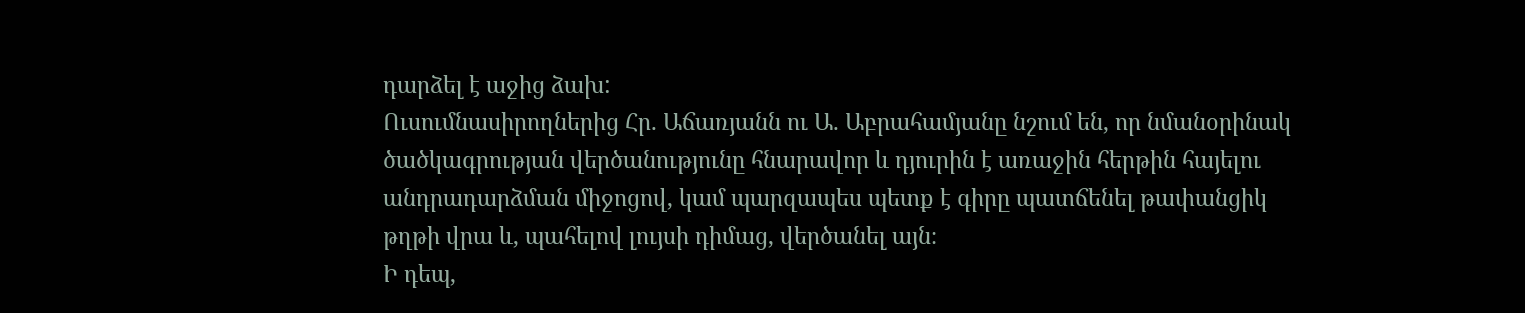դարձել է աջից ձախ:
Ուսումնասիրողներից Հր. Աճառյանն ու Ա. Աբրահամյանը նշում են, որ նմանօրինակ ծածկագրության վերծանությունը հնարավոր և դյուրին է առաջին հերթին հայելու անդրադարձման միջոցով, կամ պարզապես պետք է գիրը պատճենել թափանցիկ թղթի վրա և, պահելով լույսի դիմաց, վերծանել այն։
Ի դեպ,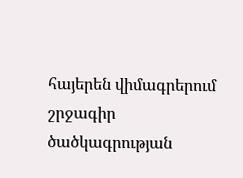հայերեն վիմագրերում շրջագիր ծածկագրության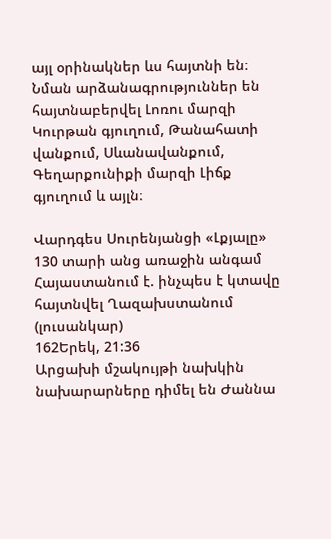այլ օրինակներ ևս հայտնի են։ Նման արձանագրություններ են հայտնաբերվել Լոռու մարզի Կուրթան գյուղում, Թանահատի վանքում, Սևանավանքում, Գեղարքունիքի մարզի Լիճք գյուղում և այլն։

Վարդգես Սուրենյանցի «Լքյալը» 130 տարի անց առաջին անգամ Հայաստանում է. ինչպես է կտավը հայտնվել Ղազախստանում (լուսանկար)
162Երեկ, 21:36
Արցախի մշակույթի նախկին նախարարները դիմել են Ժաննա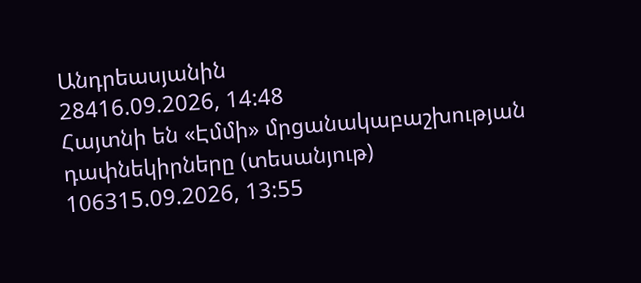Անդրեասյանին
28416.09.2026, 14:48
Հայտնի են «Էմմի» մրցանակաբաշխության դափնեկիրները (տեսանյութ)
106315.09.2026, 13:55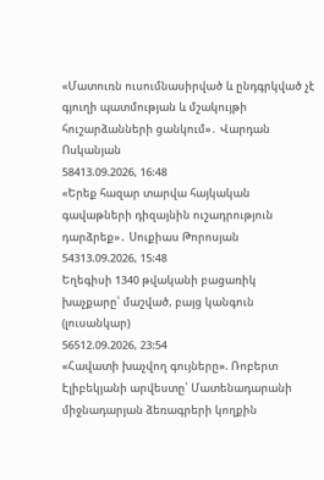«Մատուռն ուսումնասիրված և ընդգրկված չէ գյուղի պատմության և մշակույթի հուշարձանների ցանկում»․ Վարդան Ոսկանյան
58413.09.2026, 16:48
«Երեք հազար տարվա հայկական գավաթների դիզայնին ուշադրություն դարձրեք»․ Սուքիաս Թորոսյան
54313.09.2026, 15:48
Եղեգիսի 1340 թվականի բացառիկ խաչքարը՝ մաշված, բայց կանգուն (լուսանկար)
56512.09.2026, 23:54
«Հավատի խաչվող գույները». Ռոբերտ Էլիբեկյանի արվեստը՝ Մատենադարանի միջնադարյան ձեռագրերի կողքին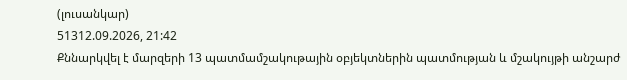(լուսանկար)
51312.09.2026, 21:42
Քննարկվել է մարզերի 13 պատմամշակութային օբյեկտներին պատմության և մշակույթի անշարժ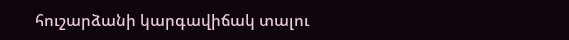հուշարձանի կարգավիճակ տալու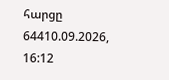հարցը
64410.09.2026, 16:12